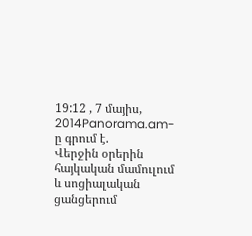19:12 , 7 մայիս, 2014Panorama.am-ը գրում է.
Վերջին օրերին հայկական մամուլում և սոցիալական ցանցերում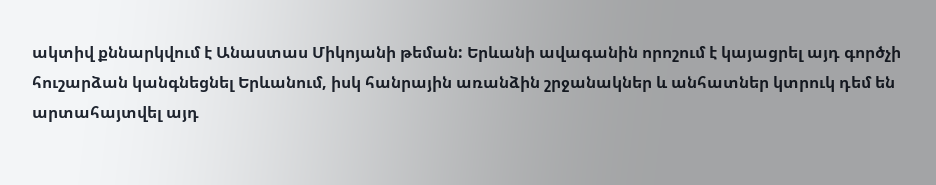ակտիվ քննարկվում է Անաստաս Միկոյանի թեման: Երևանի ավագանին որոշում է կայացրել այդ գործչի հուշարձան կանգնեցնել Երևանում, իսկ հանրային առանձին շրջանակներ և անհատներ կտրուկ դեմ են արտահայտվել այդ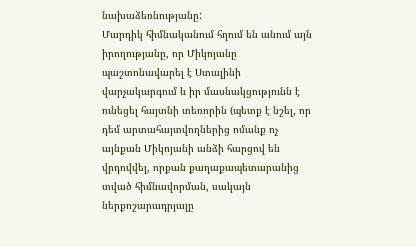նախաձեռնությանը:
Մարդիկ հիմնականում հղում են անում այն իրողությանը, որ Միկոյանը պաշտոնավարել է Ստալինի վարչակարգում և իր մասնակցությունն է ունեցել հայտնի տեռորին (պետք է նշել, որ դեմ արտահայտվողներից ոմանք ոչ այնքան Միկոյանի անձի հարցով են վրդովվել, որքան քաղաքապետարանից տված հիմնավորման, սակայն ներքոշարադրյալը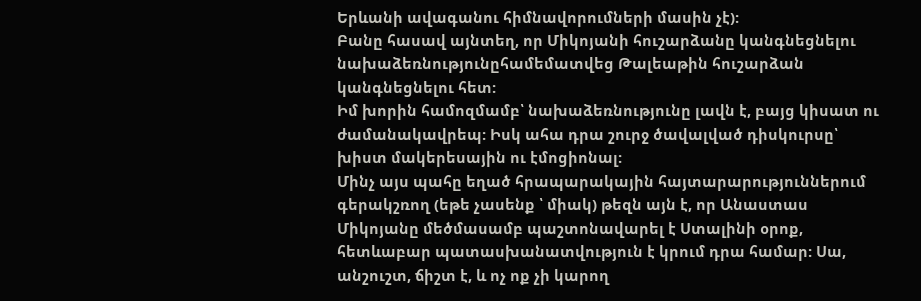Երևանի ավագանու հիմնավորումների մասին չէ):
Բանը հասավ այնտեղ, որ Միկոյանի հուշարձանը կանգնեցնելու նախաձեռնությունըհամեմատվեց Թալեաթին հուշարձան կանգնեցնելու հետ:
Իմ խորին համոզմամբ՝ նախաձեռնությունը լավն է, բայց կիսատ ու ժամանակավրեպ: Իսկ ահա դրա շուրջ ծավալված դիսկուրսը՝ խիստ մակերեսային ու էմոցիոնալ:
Մինչ այս պահը եղած հրապարակային հայտարարություններում գերակշռող (եթե չասենք ՝ միակ) թեզն այն է, որ Անաստաս Միկոյանը մեծմասամբ պաշտոնավարել է Ստալինի օրոք, հետևաբար պատասխանատվություն է կրում դրա համար: Սա, անշուշտ, ճիշտ է, և ոչ ոք չի կարող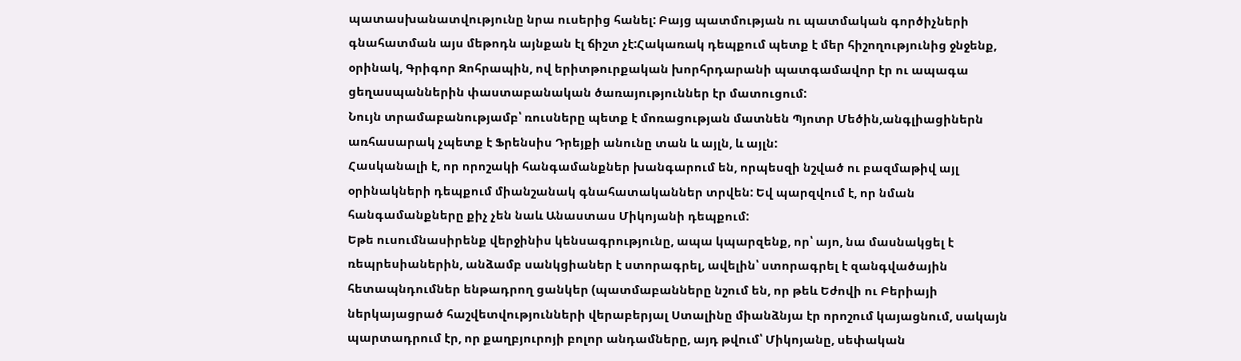պատասխանատվությունը նրա ուսերից հանել: Բայց պատմության ու պատմական գործիչների գնահատման այս մեթոդն այնքան էլ ճիշտ չէ:Հակառակ դեպքում պետք է մեր հիշողությունից ջնջենք, օրինակ, Գրիգոր Զոհրապին, ով երիտթուրքական խորհրդարանի պատգամավոր էր ու ապագա ցեղասպաններին փաստաբանական ծառայություններ էր մատուցում:
Նույն տրամաբանությամբ՝ ռուսները պետք է մոռացության մատնեն Պյոտր Մեծին,անգլիացիներն առհասարակ չպետք է Ֆրենսիս Դրեյքի անունը տան և այլն, և այլն:
Հասկանալի է, որ որոշակի հանգամանքներ խանգարում են, որպեսզի նշված ու բազմաթիվ այլ օրինակների դեպքում միանշանակ գնահատականներ տրվեն: Եվ պարզվում է, որ նման հանգամանքները քիչ չեն նաև Անաստաս Միկոյանի դեպքում:
Եթե ուսումնասիրենք վերջինիս կենսագրությունը, ապա կպարզենք, որ՝ այո, նա մասնակցել է ռեպրեսիաներին, անձամբ սանկցիաներ է ստորագրել, ավելին՝ ստորագրել է զանգվածային հետապնդումներ ենթադրող ցանկեր (պատմաբանները նշում են, որ թեև Եժովի ու Բերիայի ներկայացրած հաշվետվությունների վերաբերյալ Ստալինը միանձնյա էր որոշում կայացնում, սակայն պարտադրում էր, որ քաղբյուրոյի բոլոր անդամները, այդ թվում՝ Միկոյանը, սեփական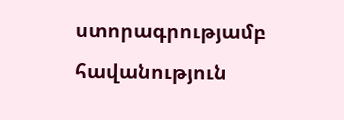ստորագրությամբ հավանություն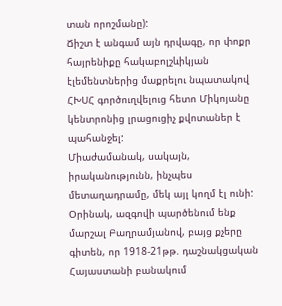տան որոշմանը):
Ճիշտ է անգամ այն դրվագը, որ փոքր հայրենիքը հակաբոլշևիկյան էլեմենտներից մաքրելու նպատակով ՀԽՍՀ գործուղվելուց հետո Միկոյանը կենտրոնից լրացուցիչ քվոտաներ է պահանջել:
Միաժամանակ, սակայն, իրականությունն, ինչպես մետաղադրամը, մեկ այլ կողմ էլ ունի: Օրինակ, ազգովի պարծենում ենք մարշալ Բաղրամյանով, բայց քչերը գիտեն, որ 1918-21թթ. դաշնակցական Հայաստանի բանակում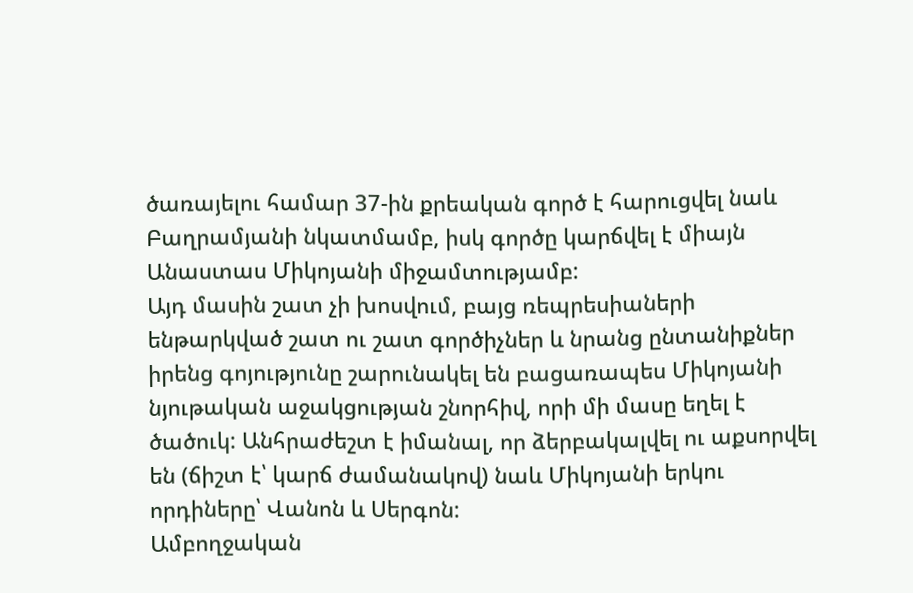ծառայելու համար 37-ին քրեական գործ է հարուցվել նաև Բաղրամյանի նկատմամբ, իսկ գործը կարճվել է միայն Անաստաս Միկոյանի միջամտությամբ:
Այդ մասին շատ չի խոսվում, բայց ռեպրեսիաների ենթարկված շատ ու շատ գործիչներ և նրանց ընտանիքներ իրենց գոյությունը շարունակել են բացառապես Միկոյանի նյութական աջակցության շնորհիվ, որի մի մասը եղել է ծածուկ: Անհրաժեշտ է իմանալ, որ ձերբակալվել ու աքսորվել են (ճիշտ է՝ կարճ ժամանակով) նաև Միկոյանի երկու որդիները՝ Վանոն և Սերգոն:
Ամբողջական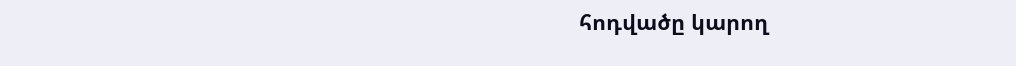հոդվածը կարող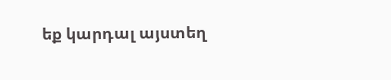եք կարդալ այստեղ